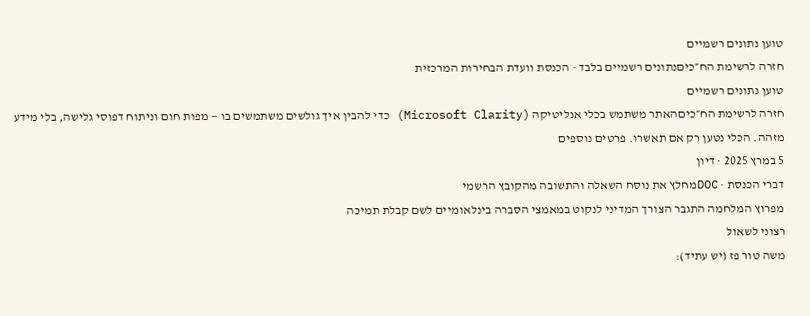טוען נתונים רשמיים
חזרה לרשימת הח״כיםנתונים רשמיים בלבד · הכנסת וועדת הבחירות המרכזית
טוען נתונים רשמיים
חזרה לרשימת הח״כיםהאתר משתמש בכלי אנליטיקה (Microsoft Clarity) כדי להבין איך גולשים משתמשים בו — מפות חום וניתוח דפוסי גלישה, בלי מידע מזהה. הכלי נטען רק אם תאשרו. פרטים נוספים
5 במרץ 2025 · דיון
דברי הכנסת · DOCמחלץ את נוסח השאלה והתשובה מהקובץ הרשמי
מפרוץ המלחמה התגבר הצורך המדיני לנקוט במאמצי הסברה בינלאומיים לשם קבלת תמיכה
רצוני לשאול
משה טור פז (יש עתיד):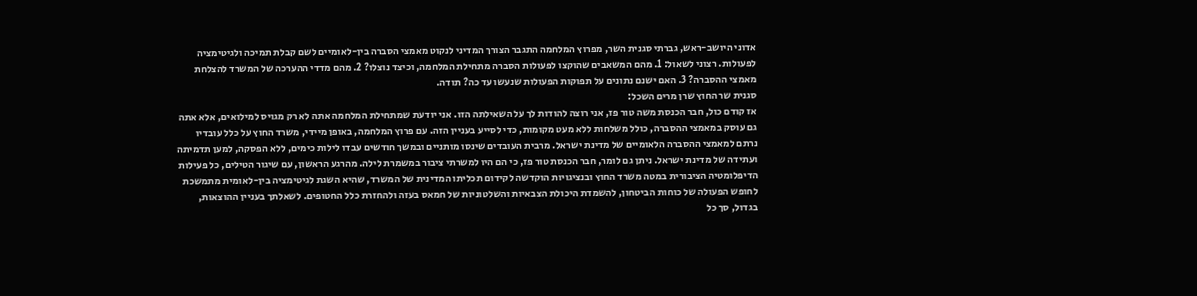אדוני היושב-ראש, גברתי סגנית השר, מפרוץ המלחמה התגבר הצורך המדיני לנקוט מאמצי הסברה בין-לאומיים לשם קבלת תמיכה ולגיטימציה לפעולות. רצוני לשאול: 1. מהם המשאבים שהוקצו לפעולות הסברה מתחילת המלחמה, וכיצד נוצלו? 2. מהם מדדי ההערכה של המשרד להצלחת מאמצי ההסברה? 3. האם ישנם נתונים על תפוקות הפעולות שנעשו עד כה? תודה.
סגנית שר החוץ שרן מרים השכל:
אז קודם כול, חבר הכנסת משה טור פז, אני רוצה להודות לך על השאילתה הזו. אני יודעת שמתחילת המלחמה אתה לא רק מגויס למילואים, אלא אתה גם עוסק במאמצי ההסברה, כולל משלחות ללא מעט מקומות, כדי לסייע בעניין הזה. עם פרוץ המלחמה, באופן מיידי, משרד החוץ על כלל עובדיו נרתם למאמצי ההסברה הלאומיים של מדינת ישראל. מרבית העובדים שינסו מותניים ובמשך חודשים עבדו לילות כימים, ללא הפסקה, למען תדמיתה ועתידה של מדינת ישראל. ניתן גם לומר, חבר הכנסת טור פז, כי הם היו למשרתי ציבור במשמרת לילה. מהרגע הראשון, עם שיגור הטילים, כל פעילות הדיפלומטיה הציבורית במטה משרד החוץ ובנציגויות הוקדשה לקידום תכליתו המדינית של המשרד, שהיא השגת לגיטימציה בין-לאומית מתמשכת לחופש הפעולה של כוחות הביטחון, להשמדת היכולת הצבאיות והשלטוניות של חמאס בעזה ולהחזרת כלל החטופים. לשאלתך בעניין ההוצאות, בגדול, סך כל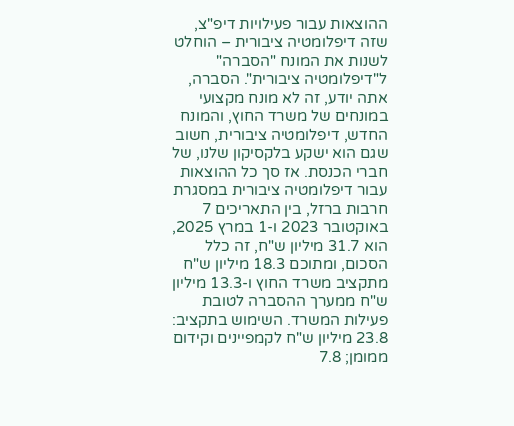ההוצאות עבור פעילויות דיפ"צ, שזה דיפלומטיה ציבורית – הוחלט לשנות את המונח "הסברה" ל"דיפלומטיה ציבורית". הסברה, אתה יודע, זה לא מונח מקצועי במונחים של משרד החוץ, והמונח החדש, דיפלומטיה ציבורית, חשוב שגם הוא ישקע בלקסיקון שלנו, של חברי הכנסת. אז סך כל ההוצאות עבור דיפלומטיה ציבורית במסגרת חרבות ברזל, בין התאריכים 7 באוקטובר 2023 ו-1 במרץ 2025, הוא 31.7 מיליון ש"ח, זה כלל הסכום, ומתוכם 18.3 מיליון ש"ח מתקציב משרד החוץ ו-13.3 מיליון ש"ח ממערך ההסברה לטובת פעילות המשרד. השימוש בתקציב: 23.8 מיליון ש"ח לקמפיינים וקידום ממומן; 7.8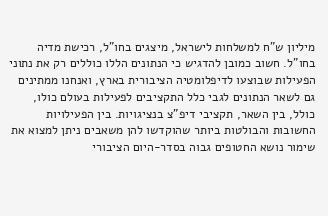מיליון ש"ח למשלחות לישראל, מיצגים בחו"ל, רכישת מדיה בחו"ל. חשוב כמובן להדגיש כי הנתונים הללו כוללים רק את נתוני הפעילות שבוצעו לדיפלומטיה הציבורית בארץ, ואנחנו ממתינים גם לשאר הנתונים לגבי כלל התקציבים לפעילות בעולם כולו, כולל, בין השאר, תקציבי דיפ"צ בנציגויות. בין הפעילויות החשובות והבולטות ביותר שהוקדשו להן משאבים ניתן למצוא את שימור נושא החטופים גבוה בסדר-היום הציבורי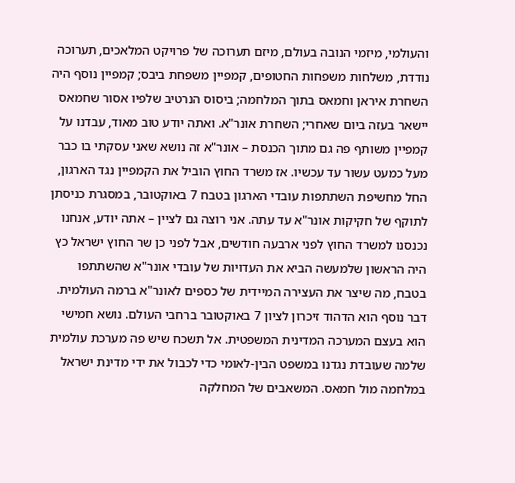והעולמי, מיזמי הנובה בעולם, מיזם תערוכה של פרויקט המלאכים, תערוכה נודדת, משלחות משפחות החטופים, קמפיין משפחת ביבס; קמפיין נוסף היה השחרת איראן וחמאס בתוך המלחמה; ביסוס הנרטיב שלפיו אסור שחמאס יישאר בעזה ביום שאחרי; השחרת אונר"א. ואתה יודע טוב מאוד, עבדנו על קמפיין משותף פה גם מתוך הכנסת – אונר"א זה נושא שאני עסקתי בו כבר מעל כמעט עשור עד עכשיו. אז משרד החוץ הוביל את הקמפיין נגד הארגון, החל מחשיפת השתתפות עובדי הארגון בטבח 7 באוקטובר, במסגרת כניסתן לתוקף של חקיקות אונר"א עד עתה. אני רוצה גם לציין – אתה יודע, אנחנו נכנסנו למשרד החוץ לפני ארבעה חודשים, אבל לפני כן שר החוץ ישראל כץ היה הראשון שלמעשה הביא את העדויות של עובדי אונר"א שהשתתפו בטבח, מה שיצר את העצירה המיידית של כספים לאונר"א ברמה העולמית. דבר נוסף הוא הדהוד זיכרון לציון 7 באוקטובר ברחבי העולם. נושא חמישי הוא בעצם המערכה המדינית המשפטית. אל תשכח שיש פה מערכת עולמית שלמה שעובדת נגדנו במשפט הבין-לאומי כדי לכבול את ידי מדינת ישראל במלחמה מול חמאס. המשאבים של המחלקה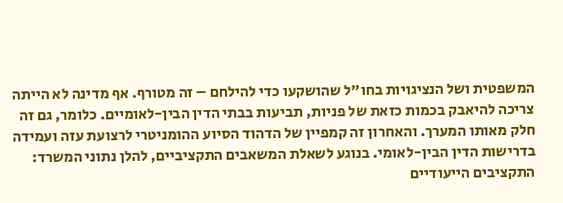המשפטית ושל הנציגויות בחו"ל שהושקעו כדי להילחם – זה מטורף. אף מדינה לא הייתה צריכה להיאבק בכמות כזאת של פניות, תביעות בבתי הדין הבין-לאומיים. כלומר, גם זה חלק מאותו המערך. והאחרון זה קמפיין של הדהוד הסיוע ההומניטרי לרצועת עזה ועמידה בדרישות הדין הבין-לאומי. בנוגע לשאלת המשאבים התקציביים, להלן נתוני המשרד: התקציבים הייעודיים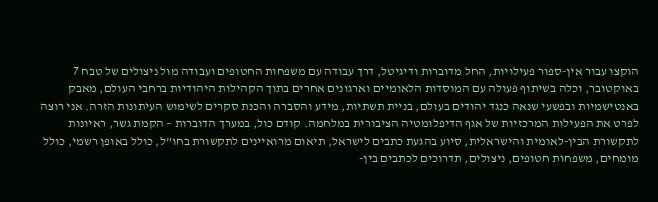הוקצו עבור אין-ספור פעילויות, החל מדוברות ודיגיטל, דרך עבודה עם משפחות החטופים ועבודה מול ניצולים של טבח 7 באוקטובר, וכלה בשיתוף פעולה עם המוסדות הלאומיים וארגונים אחרים בתוך הקהילות היהודיות ברחבי העולם, מאבק באנטישמיות ובפשעי שנאה כנגד יהודים בעולם, בניית תשתיות, מידע והסברה והכנת סקרים לשימוש העיתונות הזרה. אני רוצה לפרט את הפעילות המרכזיות של אגף הדיפלומטיה הציבורית במלחמה. קודם כול, במערך הדוברות – הקמת גשר, ראיונות לתקשורת הבין-לאומית והישראלית, סיוע בהגעת כתבים לישראל, תיאום מרואיינים לתקשורת בחו"ל, כולל באופן רשמי, כולל מומחים, משפחות חטופים, ניצולים, תדרוכים לכתבים בין-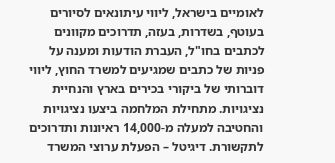לאומיים בישראל, ליווי עיתונאים לסיורים בעוטף, בשדרות, בעזה, תדרוכים מקוונים לכתבים בחו"ל, העברת הודעות ומענה על פניות של כתבים שמגיעים למשרד החוץ, ליווי דוברותי של ביקורי בכירים בארץ והנחיית נציגויות. מתחילת המלחמה ביצעו נציגויות והחטיבה למעלה מ-14,000 ראיונות ותדרוכים לתקשורת. דיגיטל – הפעלת ערוצי המשרד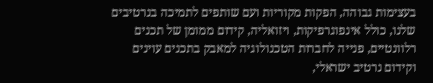בעצימות גבוהה, הפקות מקוריות ועם שותפים לתמיכה בנרטיבים שלנו, כולל אינפוגרפיקות, ויזואליה, קידום ממומן של תכנים רלוונטיים, פנייה לחברות הטכנולוגיה למאבק בתכנים עוינים וקידום נרטיב ישראלי,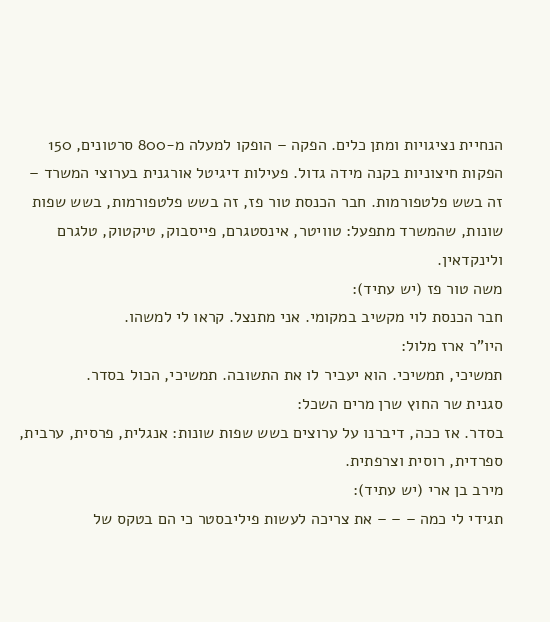הנחיית נציגויות ומתן כלים. הפקה – הופקו למעלה מ-800 סרטונים, 150 הפקות חיצוניות בקנה מידה גדול. פעילות דיגיטל אורגנית בערוצי המשרד – זה בשש פלטפורמות. חבר הכנסת טור פז, זה בשש פלטפורמות, בשש שפות שונות, שהמשרד מתפעל: טוויטר, אינסטגרם, פייסבוק, טיקטוק, טלגרם ולינקדאין.
משה טור פז (יש עתיד):
חבר הכנסת לוי מקשיב במקומי. אני מתנצל. קראו לי למשהו.
היו"ר ארז מלול:
תמשיכי, תמשיכי. הוא יעביר לו את התשובה. תמשיכי, הכול בסדר.
סגנית שר החוץ שרן מרים השכל:
בסדר. אז ככה, דיברנו על ערוצים בשש שפות שונות: אנגלית, פרסית, ערבית, ספרדית, רוסית וצרפתית.
מירב בן ארי (יש עתיד):
תגידי לי כמה – – – את צריכה לעשות פיליבסטר כי הם בטקס של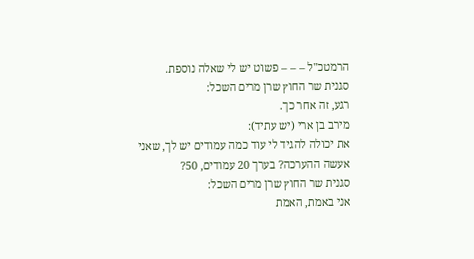הרמטכ"ל – – – פשוט יש לי שאלה נוספת.
סגנית שר החוץ שרן מרים השכל:
רגע, זה אחר כך.
מירב בן ארי (יש עתיד):
את יכולה להגיד לי עוד כמה עמודים יש לך, שאני אעשה ההערכה? בערך 20 עמודים, 50?
סגנית שר החוץ שרן מרים השכל:
אני באמת, האמת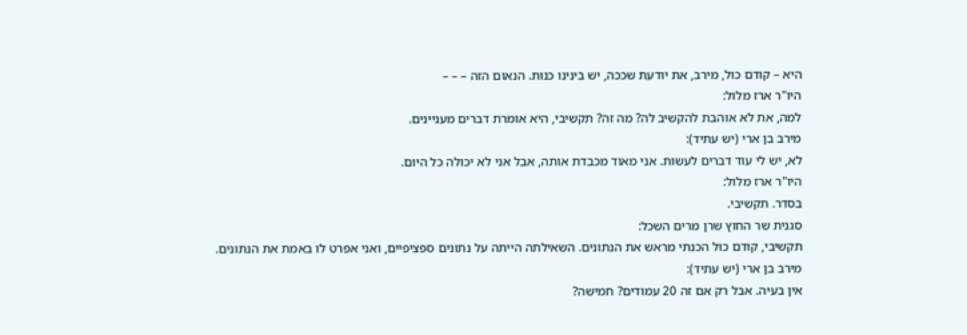היא – קודם כול, מירב, את יודעת שככה, יש בינינו כנות. הנאום הזה – – –
היו"ר ארז מלול:
למה, את לא אוהבת להקשיב לה? מה זה? תקשיבי, היא אומרת דברים מעניינים.
מירב בן ארי (יש עתיד):
לא, יש לי עוד דברים לעשות. אני מאוד מכבדת אותה, אבל אני לא יכולה כל היום.
היו"ר ארז מלול:
בסדר. תקשיבי.
סגנית שר החוץ שרן מרים השכל:
תקשיבי, קודם כול הכנתי מראש את הנתונים. השאילתה הייתה על נתונים ספציפיים, ואני אפרט לו באמת את הנתונים.
מירב בן ארי (יש עתיד):
אין בעיה. אבל רק אם זה 20 עמודים? חמישה?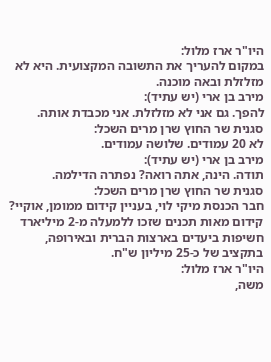היו"ר ארז מלול:
במקום להעריך את התשובה המקצועית. היא לא מזלזלת ובאה מוכנה.
מירב בן ארי (יש עתיד):
להפך. גם אני לא מזלזלת. אני מכבדת אותה.
סגנית שר החוץ שרן מרים השכל:
לא 20 עמודים. שלושה עמודים.
מירב בן ארי (יש עתיד):
תודה. הינה, אתה רואה? נפתרה הדילמה.
סגנית שר החוץ שרן מרים השכל:
חבר הכנסת מיקי לוי, בעניין קידום ממומן, אוקיי? קידום מאות תכנים שזכו ללמעלה מ-2 מיליארד חשיפות ביעדים בארצות הברית ובאירופה, בתקציב של כ-25 מיליון ש"ח.
היו"ר ארז מלול:
משה,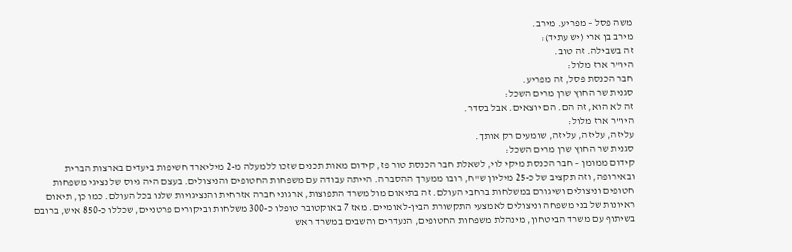משה פסל – מפריע. מירב.
מירב בן ארי (יש עתיד):
זה בשבילה. זה טוב.
היו"ר ארז מלול:
חבר הכנסת פסל, זה מפריע.
סגנית שר החוץ שרן מרים השכל:
זה לא הוא, זה הם. הם יוצאים. אבל בסדר.
היו"ר ארז מלול:
עליזה, עליזה, עליזה, שומעים רק אותך.
סגנית שר החוץ שרן מרים השכל:
קידום ממומן – חבר הכנסת מיקי לוי, לשאלת חבר הכנסת טור פז, קידום מאות תכנים שזכו ללמעלה מ-2 מיליארד חשיפות ביעדים בארצות הברית ובאירופה, וזה תקציב של כ-25 מיליון ש"ח, רובו ממערך ההסברה. הייתה עבודה עם משפחות החטופים והניצולים. בעצם היה גיוס של נציגי משפחות חטופים וניצולים ושיגורם במשלחות ברחבי העולם. זה בתיאום מול משרד התפוצות, ארגוני חברה אזרחית והנציגויות שלנו בכל העולם. כמו כן, תיאום ראיונות של בני משפחה וניצולים לאמצעי התקשורת הבין-לאומיים. מאז 7 באוקטובר טופלו כ-300 משלחות וביקורים פרטניים, שכללו כ-850 איש, ברובם בשיתוף עם משרד הביטחון, מינהלת משפחות החטופים, הנעדרים והשבים במשרד ראש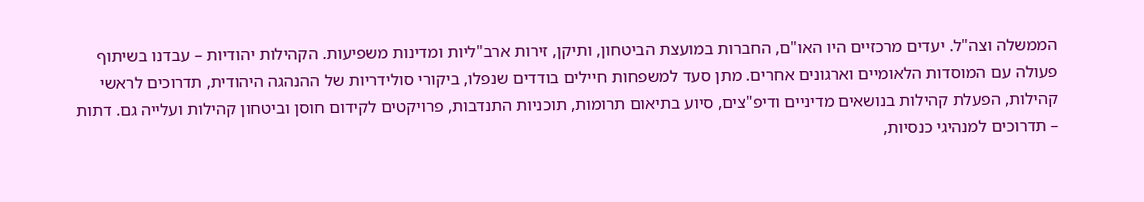הממשלה וצה"ל. יעדים מרכזיים היו האו"ם, החברות במועצת הביטחון, ותיקן, זירות ארב"ליות ומדינות משפיעות. הקהילות יהודיות – עבדנו בשיתוף פעולה עם המוסדות הלאומיים וארגונים אחרים. מתן סעד למשפחות חיילים בודדים שנפלו, ביקורי סולידריות של ההנהגה היהודית, תדרוכים לראשי קהילות, הפעלת קהילות בנושאים מדיניים ודיפ"צים, סיוע בתיאום תרומות, תוכניות התנדבות, פרויקטים לקידום חוסן וביטחון קהילות ועלייה גם. דתות – תדרוכים למנהיגי כנסיות,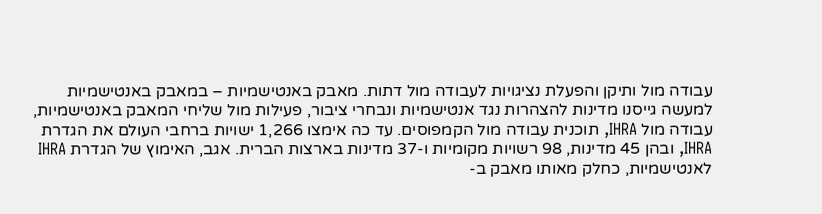עבודה מול ותיקן והפעלת נציגויות לעבודה מול דתות. מאבק באנטישמיות – במאבק באנטישמיות למעשה גייסנו מדינות להצהרות נגד אנטישמיות ונבחרי ציבור, פעילות מול שליחי המאבק באנטישמיות, עבודה מול IHRA, תוכנית עבודה מול הקמפוסים. עד כה אימצו 1,266 ישויות ברחבי העולם את הגדרת IHRA, ובהן 45 מדינות, 98 רשויות מקומיות ו-37 מדינות בארצות הברית. אגב, האימוץ של הגדרת IHRA לאנטישמיות, כחלק מאותו מאבק ב-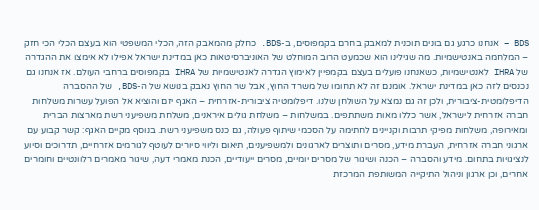BDS – אנחנו כרגע גם בונים תוכנית למאבק בחרם בקמפוסים, ב-BDS. כחלק מהמאבק הזה, הכלי המשפטי הוא בעצם הכלי הכי חזק – המלחמה באנטישמיות. מה שגילינו הוא שכמעט הרוב המוחלט של האוניברסיטאות כאן במדינת ישראל אפילו לא אימצו את ההגדרה של IHRA לאנטישמיות, כשאנחנו פועלים בעצם בקמפיין לאימוץ הגדרה לאנטישמיות של IHRA בקמפוסים ברחבי העולם. אז אנחנו גם נכנסים לזה כאן במדינת ישראל. אומנם זה לא תחומו של משרד החוץ, אבל שר החוץ נאבק בנושא של ה-BDS, של ההסברה הדיפלומטית-ציבורית, ולכן זה גם נמצא על השולחן שלנו. דיפלומטיה ציבורית-אזרחית – האגף יזם והוציא אל הפועל עשרות משלחות חברה אזרחית לישראל, אשר כללו מאות משתתפים. במשלחות – משלחת גולים איראנים, משלחת משפיעני רשת מארצות הברית ומאירופה, משלחות מפיקי תרבות וקניינים לחתימה על הסכמי שיתוף פעולה, גם כנס משפיעני רשת. בנוסף מקיים האגף: קשר קבוע עם ארגוני חברה אזרחית, העברת מידע, מסרים ותוצרים לארגונים ולמשפיענים, תיאום וליווי סיורים לעוטף לגורמים אזרחיים, תדרוכים וסיוע לנציגויות בתחום. מידע והסברה – הכנה ושיגור של מסרים יומיים, מסרים ייעודיים, הכנת מאמרי דעה, שיגור מאמרים רלוונטיים וחומרים אחרים, וכן ארגון וניהול התיקייה המשותפת המרכזת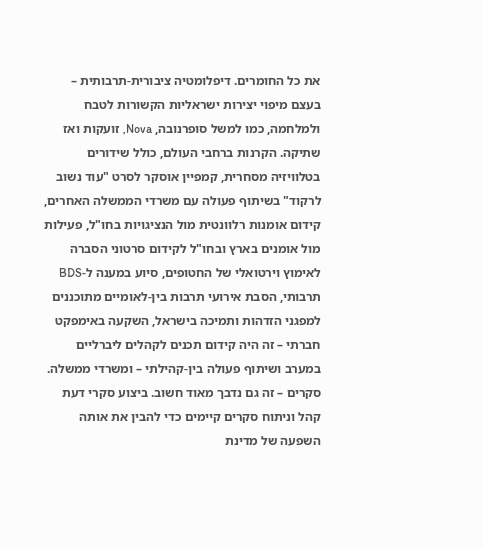את כל החומרים. דיפלומטיה ציבורית-תרבותית – בעצם מיפוי יצירות ישראליות הקשורות לטבח ולמלחמה, כמו למשל סופרנובה, Nova, זועקות ואז שתיקה. הקרנות ברחבי העולם, כולל שידורים בטלוויזיה מסחרית, קמפיין אוסקר לסרט "עוד נשוב לרקוד" בשיתוף פעולה עם משרדי הממשלה האחרים, קידום אומנות רלוונטית מול הנציגויות בחו"ל, פעילות מול אומנים בארץ ובחו"ל לקידום סרטוני הסברה לאימוץ וירטואלי של החטופים, סיוע במענה ל-BDS תרבותי, הסבת אירועי תרבות בין-לאומיים מתוכננים למפגני הזדהות ותמיכה בישראל, השקעה באימפקט חברתי – זה היה קידום תכנים לקהלים ליברליים במערב ושיתוף פעולה בין-קהילתי – ומשרדי ממשלה. סקרים – זה גם נדבך מאוד חשוב. ביצוע סקרי דעת קהל וניתוח סקרים קיימים כדי להבין את אותה השפעה של מדינת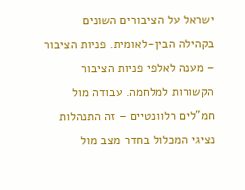ישראל על הציבורים השונים בקהילה הבין-לאומית. פניות הציבור – מענה לאלפי פניות הציבור הקשורות למלחמה. עבודה מול חמ"לים רלוונטיים – זה התנהלות נציגי המכלול בחדר מצב מול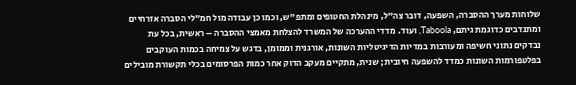שלוחות מערך ההסברה, השפעה, דובר צה"ל, מינהלת החטופים ומתפ"ש, וכמו כן עבודה מול חמ"לי הסברה אזרחיים ומתנדבים כדוגמת גיתם, Taboola, ועוד. מדדי ההערכה של המשרד להצלחת מאמצי ההסברה – ראשית, בכל עת נבדקים נתוני חשיפה ומעורבות במדיות הדיגיטליות השונות, אורגנית וממומן, בדגש על צמיחה בכמות העוקבים בפלטפורמות השונות כמדד להשפעה חיובית; שנית, מתקיים מעקב הדוק אחר כמות הפרסומים בכלי תקשורת מובילים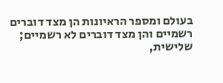בעולם ומספר הראיונות הן מצד דוברים רשמיים והן מצד דוברים לא רשמיים; שלישית,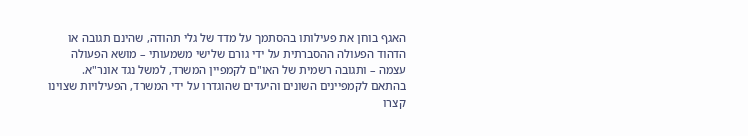האגף בוחן את פעילותו בהסתמך על מדד של גלי תהודה, שהינם תגובה או הדהוד הפעולה ההסברתית על ידי גורם שלישי משמעותי – מושא הפעולה עצמה – ותגובה רשמית של האו"ם לקמפיין המשרד, למשל נגד אונר"א. בהתאם לקמפיינים השונים והיעדים שהוגדרו על ידי המשרד, הפעילויות שצוינו קצרו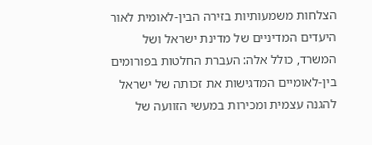הצלחות משמעותיות בזירה הבין-לאומית לאור היעדים המדיניים של מדינת ישראל ושל המשרד, כולל אלה: העברת החלטות בפורומים בין-לאומיים המדגישות את זכותה של ישראל להגנה עצמית ומכירות במעשי הזוועה של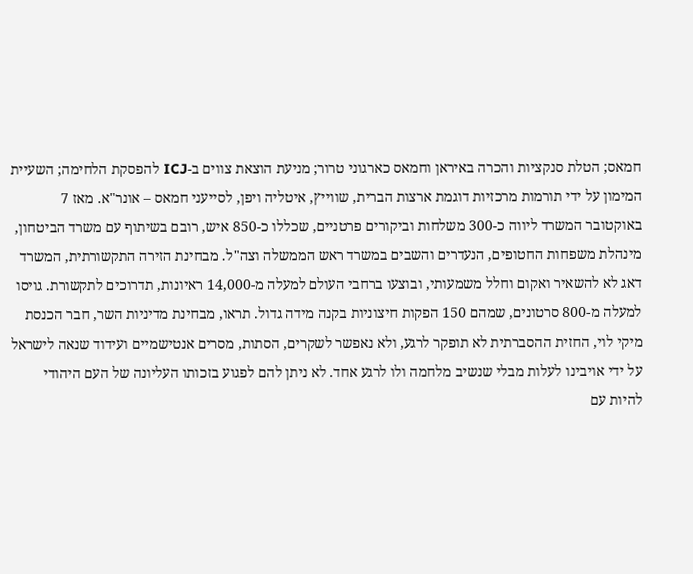חמאס; הטלת סנקציות והכרה באיראן וחמאס כארגוני טרור; מניעת הוצאת צווים ב-ICJ להפסקת הלחימה; השעיית המימון על ידי תורמות מרכזיות דוגמת ארצות הברית, שווייץ, איטליה ויפן, לסייעני חמאס – אונר"א. מאז 7 באוקטובר המשרד ליווה כ-300 משלחות וביקורים פרטניים, שכללו כ-850 איש, רובם בשיתוף עם משרד הביטחון, מינהלת משפחות החטופים, הנעדרים והשבים במשרד ראש הממשלה וצה"ל. מבחינת הזירה התקשורתית, המשרד דאג לא להשאיר ואקום וחלל משמעותי, ובוצעו ברחבי העולם למעלה מ-14,000 ראיונות, תדרוכים לתקשורת. גויסו למעלה מ-800 סרטונים, שמהם 150 הפקות חיצוניות בקנה מידה גדול. תראו, מבחינת מדיניות השר, חבר הכנסת מיקי לוי, החזית ההסברתית לא תופקר לרגע, ולא נאפשר לשקרים, הסתות, מסרים אנטישמיים ועידוד שנאה לישראל על ידי אויבינו לעלות מבלי שנשיב מלחמה ולו לרגע אחד. לא ניתן להם לפגוע בזכותו העליונה של העם היהודי להיות עם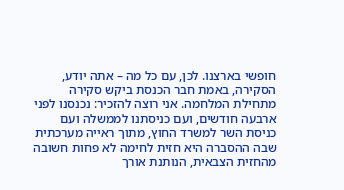חופשי בארצנו. לכן, עם כל מה – אתה יודע, הסקירה, באמת חבר הכנסת ביקש סקירה מתחילת המלחמה. אני רוצה להזכיר: נכנסנו לפני ארבעה חודשים, ועם כניסתנו לממשלה ועם כניסת השר למשרד החוץ, מתוך ראייה מערכתית שבה ההסברה היא חזית לחימה לא פחות חשובה מהחזית הצבאית, הנותנת אורך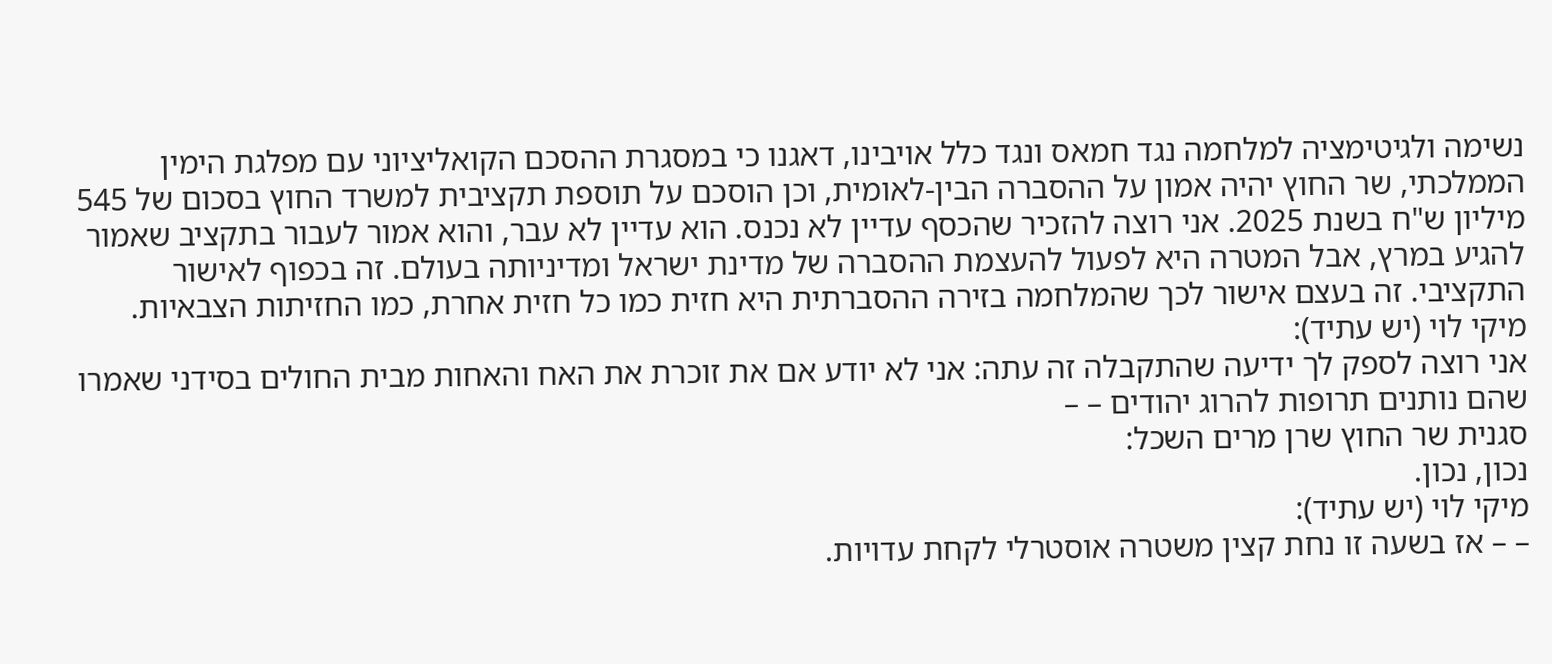נשימה ולגיטימציה למלחמה נגד חמאס ונגד כלל אויבינו, דאגנו כי במסגרת ההסכם הקואליציוני עם מפלגת הימין הממלכתי, שר החוץ יהיה אמון על ההסברה הבין-לאומית, וכן הוסכם על תוספת תקציבית למשרד החוץ בסכום של 545 מיליון ש"ח בשנת 2025. אני רוצה להזכיר שהכסף עדיין לא נכנס. הוא עדיין לא עבר, והוא אמור לעבור בתקציב שאמור להגיע במרץ, אבל המטרה היא לפעול להעצמת ההסברה של מדינת ישראל ומדיניותה בעולם. זה בכפוף לאישור התקציבי. זה בעצם אישור לכך שהמלחמה בזירה ההסברתית היא חזית כמו כל חזית אחרת, כמו החזיתות הצבאיות.
מיקי לוי (יש עתיד):
אני רוצה לספק לך ידיעה שהתקבלה זה עתה: אני לא יודע אם את זוכרת את האח והאחות מבית החולים בסידני שאמרו שהם נותנים תרופות להרוג יהודים – –
סגנית שר החוץ שרן מרים השכל:
נכון, נכון.
מיקי לוי (יש עתיד):
– – אז בשעה זו נחת קצין משטרה אוסטרלי לקחת עדויות.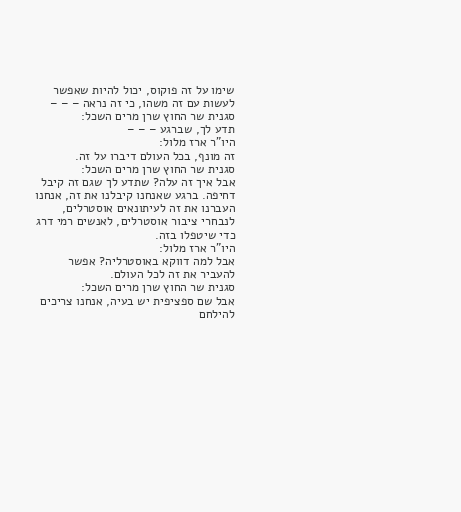שימו על זה פוקוס, יכול להיות שאפשר לעשות עם זה משהו, כי זה נראה – – –
סגנית שר החוץ שרן מרים השכל:
תדע לך, שברגע – – –
היו"ר ארז מלול:
זה מונף, בכל העולם דיברו על זה.
סגנית שר החוץ שרן מרים השכל:
אבל איך זה עלה? שתדע לך שגם זה קיבל דחיפה. ברגע שאנחנו קיבלנו את זה, אנחנו העברנו את זה לעיתונאים אוסטרלים, לנבחרי ציבור אוסטרלים, לאנשים רמי דרג כדי שיטפלו בזה.
היו"ר ארז מלול:
אבל למה דווקא באוסטרליה? אפשר להעביר את זה לכל העולם.
סגנית שר החוץ שרן מרים השכל:
אבל שם ספציפית יש בעיה, אנחנו צריכים להילחם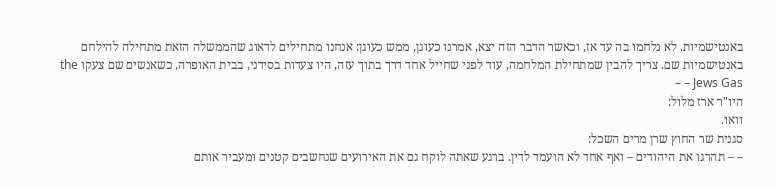באנטישמיות. לא נלחמו בה עד אז, וכאשר הדבר הזה יצא, אמרנו כעוגן, ממש כעוגן: אנחנו מתחילים לדאוג שהממשלה הזאת מתחילה להילחם באנטישמיות שם. צריך להבין שמתחילת המלחמה, עוד לפני שחייל אחד דרך בתוך עזה, היו צעדות בסידני, בבית האופרה, כשאנשים שם צעקו the Jews Gas – –
היו"ר ארז מלול:
וואו.
סגנית שר החוץ שרן מרים השכל:
– – תהרגו את היהודים – ואף אחד לא הועמד לדין. ברגע שאתה לוקח גם את האירועים שנחשבים קטנים ומעביר אותם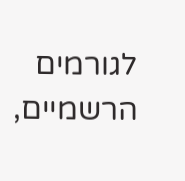לגורמים הרשמיים,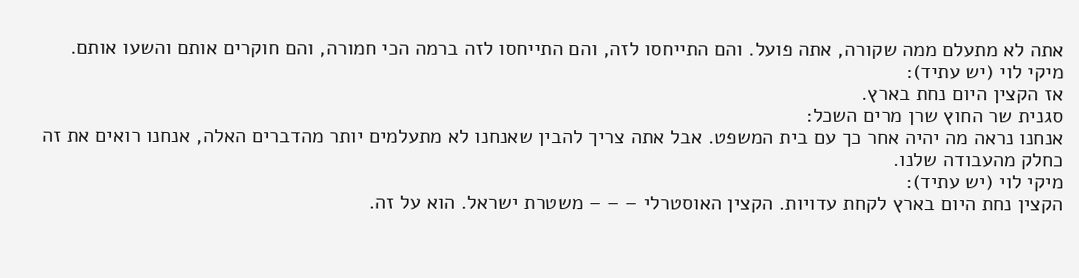אתה לא מתעלם ממה שקורה, אתה פועל. והם התייחסו לזה, והם התייחסו לזה ברמה הכי חמורה, והם חוקרים אותם והשעו אותם.
מיקי לוי (יש עתיד):
אז הקצין היום נחת בארץ.
סגנית שר החוץ שרן מרים השכל:
אנחנו נראה מה יהיה אחר כך עם בית המשפט. אבל אתה צריך להבין שאנחנו לא מתעלמים יותר מהדברים האלה, אנחנו רואים את זה כחלק מהעבודה שלנו.
מיקי לוי (יש עתיד):
הקצין נחת היום בארץ לקחת עדויות. הקצין האוסטרלי – – – משטרת ישראל. הוא על זה.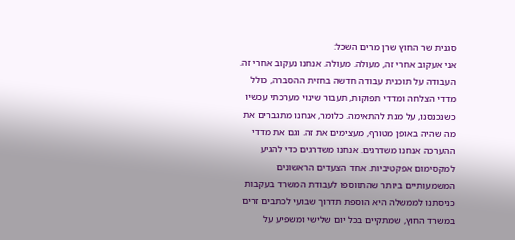סגנית שר החוץ שרן מרים השכל:
אני אעקוב אחרי זה, מעולה. מעולה. אנחנו נעקוב אחרי זה. העבודה על תוכנית עבודה חדשה בחזית ההסברה, כולל מדדי הצלחה ומדדי תפוקות, תעבור שינוי מערכתי עכשיו כשנכנסנו, על מנת להתאימה. כלומר, אנחנו מתגברים את מה שהיה באופן מטורף, מעצימים את זה. וגם את מדדי ההערכה אנחנו משדרגים. אנחנו משדרגים כדי להגיע למקסימום אפקטיביות. אחד הצעדים הראשונים המשמעותיים ביותר שהתווספו לעבודת המשרד בעקבות כניסתנו לממשלה היא הוספת תדרוך שבועי לכתבים זרים במשרד החוץ, שמתקיים בכל יום שלישי ומשפיע על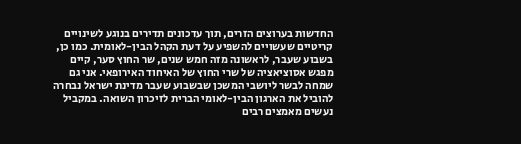החדשות בערוצים הזרים, תוך עדכונים תדירים בנוגע לשינויים קריטיים שעשויים להשפיע על דעת הקהל הבין-לאומית. כמו כן, בשבוע שעבר, לראשונה מזה חמש שנים, שר החוץ סער, קיים מפגש אסוציאציה של שרי החוץ של האיחוד האירופאי. אני גם שמחה לבשר ליושבי המשכן שבשבוע שעבר מדינת ישראל נבחרה להוביל את הארגון הבין-לאומי הברית לזיכרון השואה. במקביל נעשים מאמצים רבים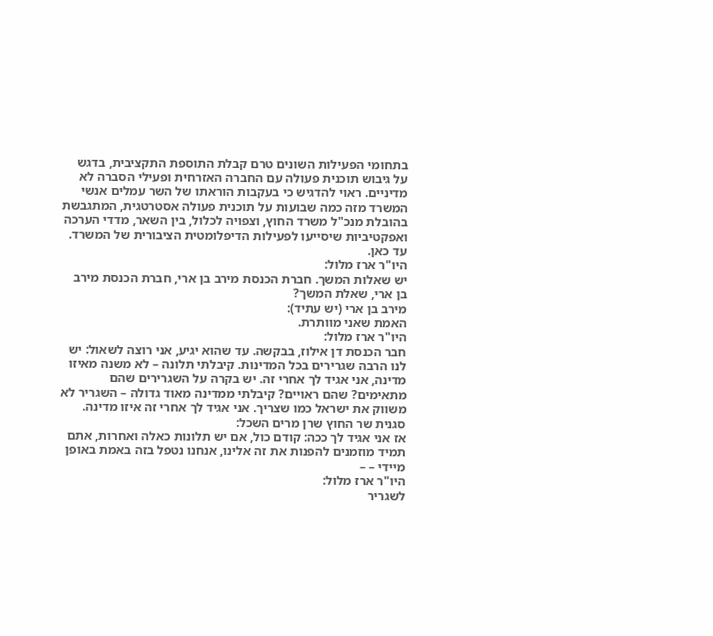בתחומי הפעילות השונים טרם קבלת התוספת התקציבית, בדגש על גיבוש תוכנית פעולה עם החברה האזרחית ופעילי הסברה לא מדיניים. ראוי להדגיש כי בעקבות הוראתו של השר עמלים אנשי המשרד מזה כמה שבועות על תוכנית פעולה אסטרטגית, המתגבשת בהובלת מנכ"ל משרד החוץ, וצפויה לכלול, בין השאר, מדדי הערכה ואפקטיביות שיסייעו לפעילות הדיפלומטית הציבורית של המשרד. עד כאן.
היו"ר ארז מלול:
יש שאלות המשך. חברת הכנסת מירב בן ארי, חברת הכנסת מירב בן ארי, שאלת המשך?
מירב בן ארי (יש עתיד):
האמת שאני מוותרת.
היו"ר ארז מלול:
חבר הכנסת דן אילוז, בבקשה. עד שהוא יגיע, אני רוצה לשאול: יש לנו הרבה שגרירים בכל המדינות. קיבלתי תלונה – לא משנה מאיזו מדינה, אני אגיד לך אחרי זה. יש בקרה על השגרירים שהם מתאימים? שהם ראויים? קיבלתי ממדינה מאוד גדולה – השגריר לא משווק את ישראל כמו שצריך. אני אגיד לך אחרי זה איזו מדינה.
סגנית שר החוץ שרן מרים השכל:
אז אני אגיד לך ככה: קודם כול, אם יש תלונות כאלה ואחרות, אתם תמיד מוזמנים להפנות את זה אלינו, אנחנו נטפל בזה באמת באופן מיידי – –
היו"ר ארז מלול:
לשגריר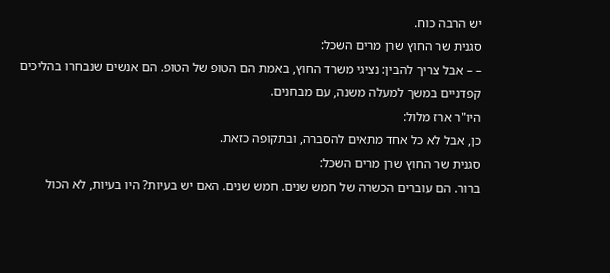יש הרבה כוח.
סגנית שר החוץ שרן מרים השכל:
– – אבל צריך להבין: נציגי משרד החוץ, באמת הם הטופ של הטופ. הם אנשים שנבחרו בהליכים קפדניים במשך למעלה משנה, עם מבחנים.
היו"ר ארז מלול:
כן, אבל לא כל אחד מתאים להסברה, ובתקופה כזאת.
סגנית שר החוץ שרן מרים השכל:
ברור. הם עוברים הכשרה של חמש שנים. חמש שנים. האם יש בעיות? היו בעיות, לא הכול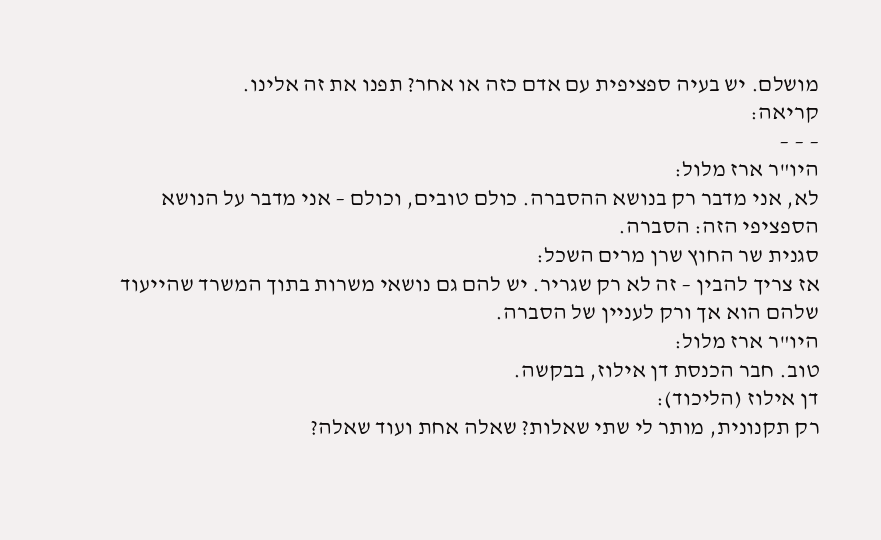מושלם. יש בעיה ספציפית עם אדם כזה או אחר? תפנו את זה אלינו.
קריאה:
– – –
היו"ר ארז מלול:
לא, אני מדבר רק בנושא ההסברה. כולם טובים, וכולם – אני מדבר על הנושא הספציפי הזה: הסברה.
סגנית שר החוץ שרן מרים השכל:
אז צריך להבין – זה לא רק שגריר. יש להם גם נושאי משרות בתוך המשרד שהייעוד שלהם הוא אך ורק לעניין של הסברה.
היו"ר ארז מלול:
טוב. חבר הכנסת דן אילוז, בבקשה.
דן אילוז (הליכוד):
רק תקנונית, מותר לי שתי שאלות? שאלה אחת ועוד שאלה?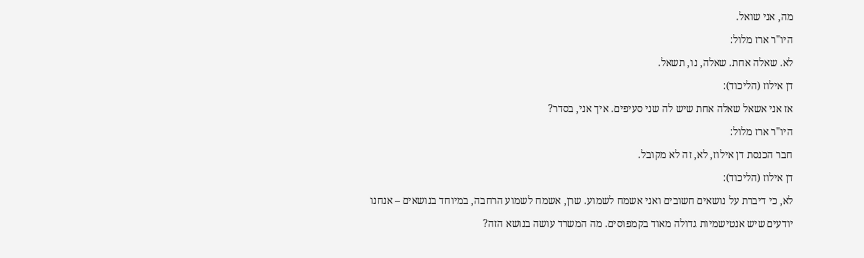מה, אני שואל.
היו"ר ארז מלול:
לא. שאלה אחת. שאלה, נו, תשאל.
דן אילוז (הליכוד):
אז אני אשאל שאלה אחת שיש לה שני סעיפים. איך אני, בסדר?
היו"ר ארז מלול:
חבר הכנסת דן אילוז, לא, זה לא מקובל.
דן אילוז (הליכוד):
לא, כי דיברת על נושאים חשובים ואני אשמח לשמוע. שרן, אשמח לשמוע הרחבה, במיוחד בנושאים – אנחנו יודעים שיש אנטישמיות גדולה מאוד בקמפוסים. מה המשרד עושה בנושא הזה?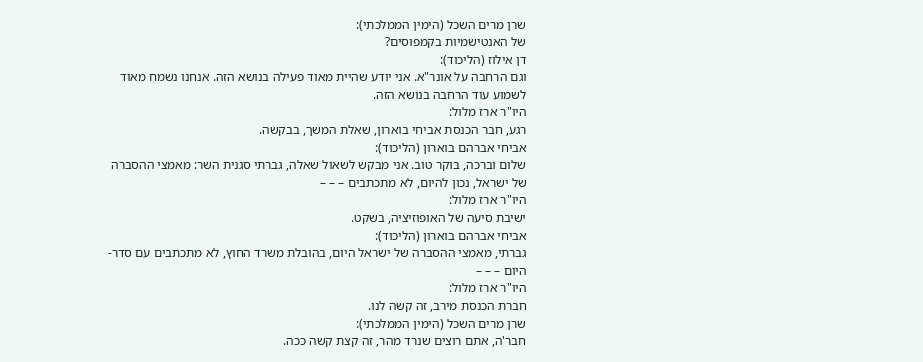שרן מרים השכל (הימין הממלכתי):
של האנטישמיות בקמפוסים?
דן אילוז (הליכוד):
וגם הרחבה על אונר"א. אני יודע שהיית מאוד פעילה בנושא הזה. אנחנו נשמח מאוד לשמוע עוד הרחבה בנושא הזה.
היו"ר ארז מלול:
רגע, חבר הכנסת אביחי בוארון, שאלת המשך, בבקשה.
אביחי אברהם בוארון (הליכוד):
שלום וברכה, בוקר טוב. אני מבקש לשאול שאלה, גברתי סגנית השר: מאמצי ההסברה של ישראל, נכון להיום, לא מתכתבים – – –
היו"ר ארז מלול:
ישיבת סיעה של האופוזיציה, בשקט.
אביחי אברהם בוארון (הליכוד):
גברתי, מאמצי ההסברה של ישראל היום, בהובלת משרד החוץ, לא מתכתבים עם סדר-היום – – –
היו"ר ארז מלול:
חברת הכנסת מירב, זה קשה לנו.
שרן מרים השכל (הימין הממלכתי):
חבר'ה, אתם רוצים שנרד מהר, זה קצת קשה ככה.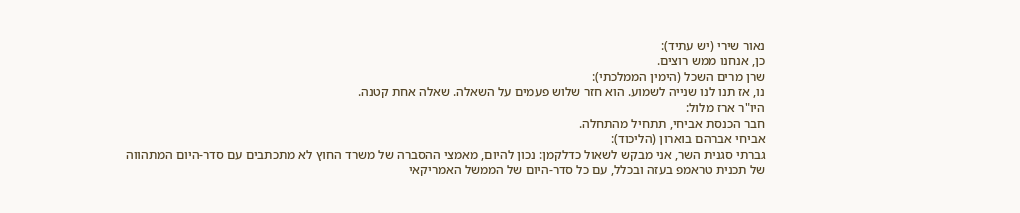נאור שירי (יש עתיד):
כן, אנחנו ממש רוצים.
שרן מרים השכל (הימין הממלכתי):
נו, אז תנו לנו שנייה לשמוע. הוא חזר שלוש פעמים על השאלה. שאלה אחת קטנה.
היו"ר ארז מלול:
חבר הכנסת אביחי, תתחיל מהתחלה.
אביחי אברהם בוארון (הליכוד):
גברתי סגנית השר, אני מבקש לשאול כדלקמן: נכון להיום, מאמצי ההסברה של משרד החוץ לא מתכתבים עם סדר-היום המתהווה של תכנית טראמפ בעזה ובכלל, עם כל סדר-היום של הממשל האמריקאי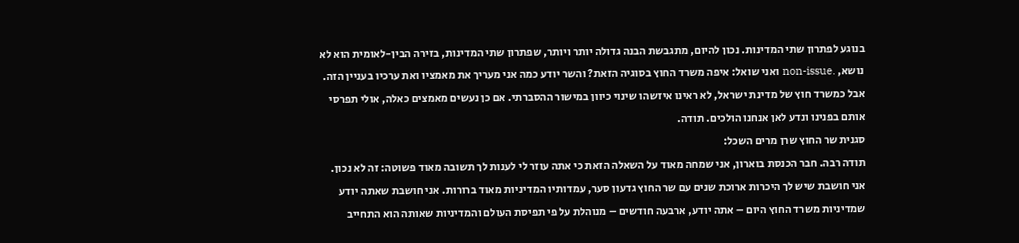בנוגע לפתרון שתי המדינות. נכון להיום, מתגבשת הבנה גדולה יותר ויותר, שפתרון שתי המדינות, בזירה הבין-לאומית הוא לא נושא, .non-issue ואני שואל: איפה משרד החוץ בסוגיה הזאת? והשר יודע כמה אני מעריך את מאמציו ואת ערכיו בעניין הזה. אבל כמשרד חוץ של מדינת ישראל, לא ראינו איזשהו שינוי כיוון במישור ההסברתי. אם כן נעשים מאמצים כאלה, אולי תפרסי אותם בפנינו ונדע לאן אנחנו הולכים. תודה.
סגנית שר החוץ שרן מרים השכל:
תודה רבה. חבר הכנסת בוארון, אני שמחה מאוד על השאלה הזאת כי אתה עוזר לי לענות לך תשובה מאוד פשוטה: זה לא נכון. אני חושבת שיש לך היכרות ארוכת שנים עם שר החוץ גדעון סער, עמדותיו המדיניות מאוד ברורות. אני חושבת שאתה יודע שמדיניות משרד החוץ היום – אתה יודע, ארבעה חודשים – מנוהלת על פי תפיסת העולם והמדיניות שאותה הוא התחייב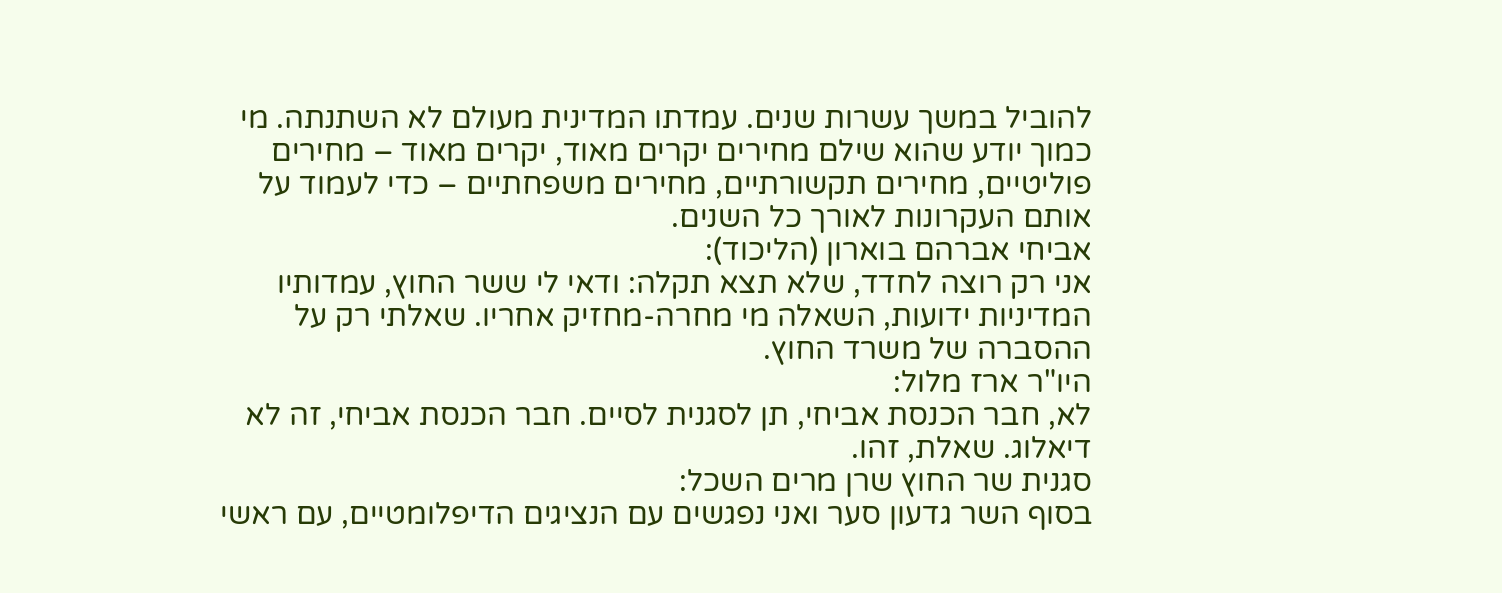להוביל במשך עשרות שנים. עמדתו המדינית מעולם לא השתנתה. מי כמוך יודע שהוא שילם מחירים יקרים מאוד, יקרים מאוד – מחירים פוליטיים, מחירים תקשורתיים, מחירים משפחתיים – כדי לעמוד על אותם העקרונות לאורך כל השנים.
אביחי אברהם בוארון (הליכוד):
אני רק רוצה לחדד, שלא תצא תקלה: ודאי לי ששר החוץ, עמדותיו המדיניות ידועות, השאלה מי מחרה-מחזיק אחריו. שאלתי רק על ההסברה של משרד החוץ.
היו"ר ארז מלול:
לא, חבר הכנסת אביחי, תן לסגנית לסיים. חבר הכנסת אביחי, זה לא דיאלוג. שאלת, זהו.
סגנית שר החוץ שרן מרים השכל:
בסוף השר גדעון סער ואני נפגשים עם הנציגים הדיפלומטיים, עם ראשי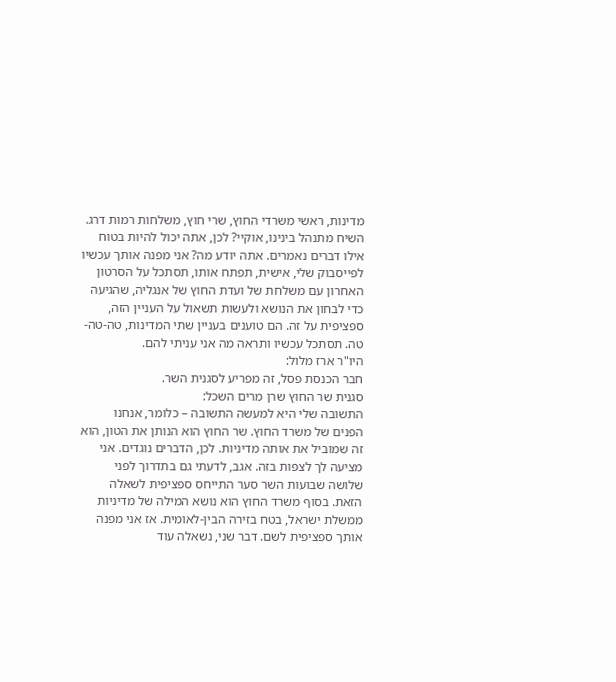מדינות, ראשי משרדי החוץ, שרי חוץ, משלחות רמות דרג. השיח מתנהל בינינו, אוקיי? לכן, אתה יכול להיות בטוח אילו דברים נאמרים. אתה יודע מה? אני מפנה אותך עכשיו לפייסבוק שלי, אישית, תפתח אותו, תסתכל על הסרטון האחרון עם משלחת של ועדת החוץ של אנגליה, שהגיעה כדי לבחון את הנושא ולעשות תשאול על העניין הזה, ספציפית על זה. הם טוענים בעניין שתי המדינות, טה-טה-טה. תסתכל עכשיו ותראה מה אני עניתי להם.
היו"ר ארז מלול:
חבר הכנסת פסל, זה מפריע לסגנית השר.
סגנית שר החוץ שרן מרים השכל:
התשובה שלי היא למעשה התשובה – כלומר, אנחנו הפנים של משרד החוץ. שר החוץ הוא הנותן את הטון, הוא זה שמוביל את אותה מדיניות. לכן, הדברים נוגדים. אני מציעה לך לצפות בזה. אגב, לדעתי גם בתדרוך לפני שלושה שבועות השר סער התייחס ספציפית לשאלה הזאת. בסוף משרד החוץ הוא נושא המילה של מדיניות ממשלת ישראל, בטח בזירה הבין-לאומית. אז אני מפנה אותך ספציפית לשם. דבר שני, נשאלה עוד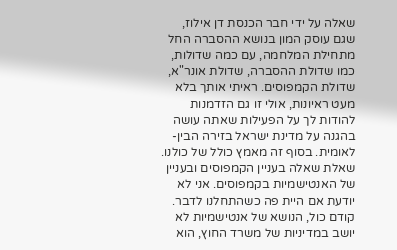שאלה על ידי חבר הכנסת דן אילוז, שגם עוסק המון בנושא ההסברה החל מתחילת המלחמה, עם כמה שדולות, כמו שדולת ההסברה, שדולת אונר"א, שדולת הקמפוסים. ראיתי אותך בלא מעט ראיונות, אולי זו גם הזדמנות להודות לך על הפעילות שאתה עושה בהגנה על מדינת ישראל בזירה הבין-לאומית. בסוף זה מאמץ כולל של כולנו. שאלת שאלה בעניין הקמפוסים ובעניין של האנטישמיות בקמפוסים. אני לא יודעת אם היית פה כשהתחלנו לדבר. קודם כול, הנושא של אנטישמיות לא יושב במדיניות של משרד החוץ, הוא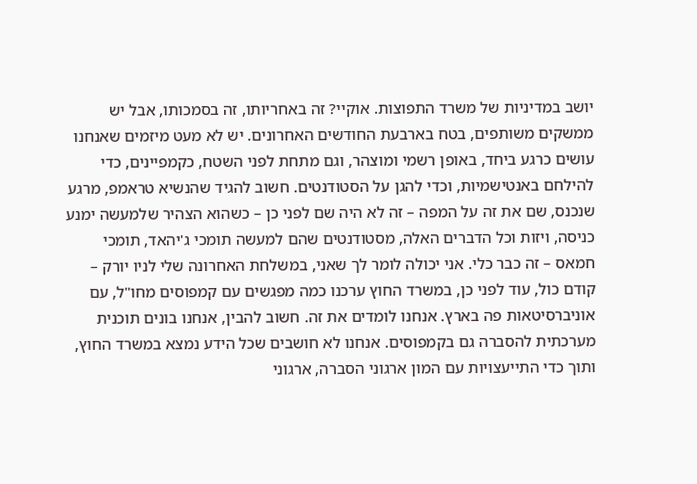יושב במדיניות של משרד התפוצות. אוקיי? זה באחריותו, זה בסמכותו, אבל יש ממשקים משותפים, בטח בארבעת החודשים האחרונים. יש לא מעט מיזמים שאנחנו עושים כרגע ביחד, באופן רשמי ומוצהר, וגם מתחת לפני השטח, כקמפיינים, כדי להילחם באנטישמיות, וכדי להגן על הסטודנטים. חשוב להגיד שהנשיא טראמפ, מרגע שנכנס, שם את זה על המפה – זה לא היה שם לפני כן – כשהוא הצהיר שלמעשה ימנע כניסה, ויזות וכל הדברים האלה, מסטודנטים שהם למעשה תומכי ג'יהאד, תומכי חמאס – זה כבר כלי. אני יכולה לומר לך שאני, במשלחת האחרונה שלי לניו יורק – קודם כול, עוד לפני כן, במשרד החוץ ערכנו כמה מפגשים עם קמפוסים מחו"ל, עם אוניברסיטאות פה בארץ. אנחנו לומדים את זה. חשוב להבין, אנחנו בונים תוכנית מערכתית להסברה גם בקמפוסים. אנחנו לא חושבים שכל הידע נמצא במשרד החוץ, ותוך כדי התייעצויות עם המון ארגוני הסברה, ארגוני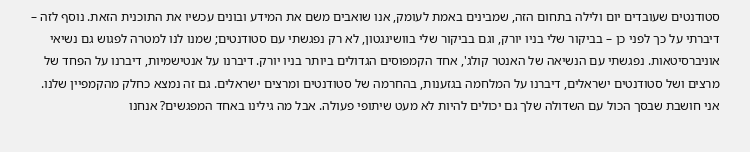סטודנטים שעובדים יום ולילה בתחום הזה, שמבינים באמת לעומק, אנו שואבים משם את המידע ובונים עכשיו את התוכנית הזאת. נוסף לזה – דיברתי על כך לפני כן – בביקור שלי בניו יורק, וגם בביקור שלי בוושינגטון, לא רק נפגשתי עם סטודנטים; שמנו לנו למטרה לפגוש גם נשיאי אוניברסיטאות. נפגשתי עם הנשיאה של האנטר קולג', אחד הקמפוסים הגדולים ביותר בניו יורק. דיברנו על אנטישמיות, דיברנו על הפחד של מרצים ושל סטודנטים ישראלים, דיברנו על המלחמה בגזענות, בהחרמה של סטודנטים ומרצים ישראלים. גם זה נמצא כחלק מהקמפיין שלנו. אני חושבת שבסך הכול עם השדולה שלך גם יכולים להיות לא מעט שיתופי פעולה. אבל מה גילינו באחד המפגשים? אנחנו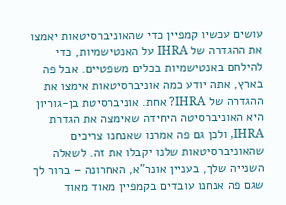עושים עכשיו קמפיין כדי שהאוניברסיטאות יאמצו את ההגדרה של IHRA על האנטישמיות, כדי להילחם באנטישמיות בכלים משפטיים. אבל פה בארץ, אתה יודע כמה אוניברסיטאות אימצו את ההגדרה של IHRA? אחת. אוניברסיטת בן-גוריון היא האוניברסיטה היחידה שאימצה את הגדרת IHRA, ולכן גם פה אמרנו שאנחנו צריכים שהאוניברסיטאות שלנו יקבלו את זה. לשאלה השנייה שלך, בעניין אונר"א, האחרונה – ברור לך שגם פה אנחנו עובדים בקמפיין מאוד מאוד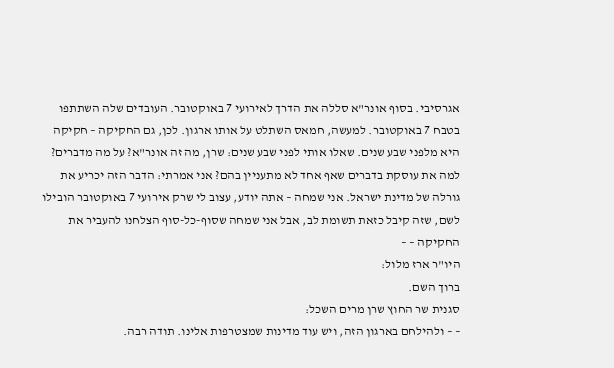אגרסיבי. בסוף אונר"א סללה את הדרך לאירועי 7 באוקטובר. העובדים שלה השתתפו בטבח 7 באוקטובר. למעשה, חמאס השתלט על אותו ארגון. לכן, גם החקיקה – חקיקה היא מלפני שבע שנים. שאלו אותי לפני שבע שנים: שרן, מה זה אונר"א? על מה מדברים? למה את עוסקת בדברים שאף אחד לא מתעניין בהם? אני אמרתי: הדבר הזה יכריע את גורלה של מדינת ישראל. אני שמחה – אתה יודע, עצוב לי שרק אירועי 7 באוקטובר הובילו לשם, שזה קיבל כזאת תשומת לב, אבל אני שמחה שסוף-כל-סוף הצלחנו להעביר את החקיקה – –
היו"ר ארז מלול:
ברוך השם.
סגנית שר החוץ שרן מרים השכל:
– – ולהילחם בארגון הזה, ויש עוד מדינות שמצטרפות אלינו. תודה רבה.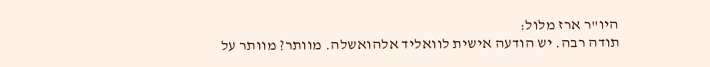היו"ר ארז מלול:
תודה רבה. יש הודעה אישית לוואליד אלהואשלה. מוותר? מוותר על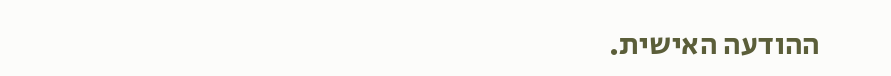ההודעה האישית.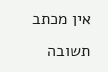אין מכתב תשובה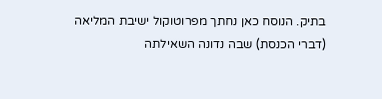בתיק. הנוסח כאן נחתך מפרוטוקול ישיבת המליאה (דברי הכנסת) שבה נדונה השאילתה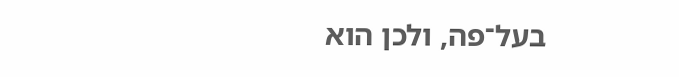בעל־פה, ולכן הוא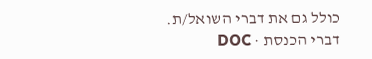כולל גם את דברי השואל/ת.
דברי הכנסת · DOC